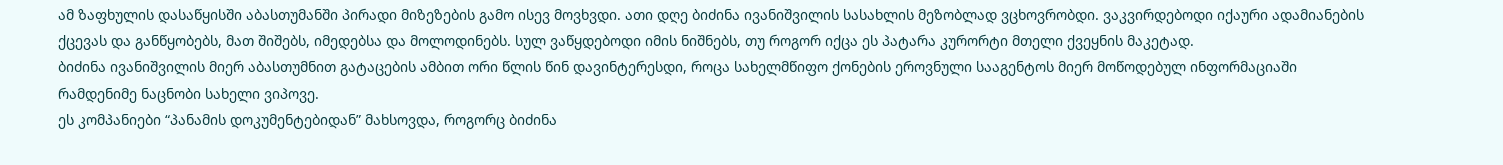ამ ზაფხულის დასაწყისში აბასთუმანში პირადი მიზეზების გამო ისევ მოვხვდი. ათი დღე ბიძინა ივანიშვილის სასახლის მეზობლად ვცხოვრობდი. ვაკვირდებოდი იქაური ადამიანების ქცევას და განწყობებს, მათ შიშებს, იმედებსა და მოლოდინებს. სულ ვაწყდებოდი იმის ნიშნებს, თუ როგორ იქცა ეს პატარა კურორტი მთელი ქვეყნის მაკეტად.
ბიძინა ივანიშვილის მიერ აბასთუმნით გატაცების ამბით ორი წლის წინ დავინტერესდი, როცა სახელმწიფო ქონების ეროვნული სააგენტოს მიერ მოწოდებულ ინფორმაციაში რამდენიმე ნაცნობი სახელი ვიპოვე.
ეს კომპანიები “პანამის დოკუმენტებიდან” მახსოვდა, როგორც ბიძინა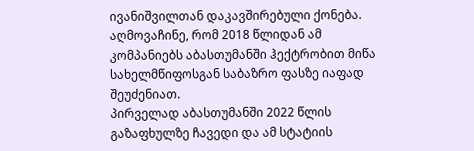ივანიშვილთან დაკავშირებული ქონება. აღმოვაჩინე, რომ 2018 წლიდან ამ კომპანიებს აბასთუმანში ჰექტრობით მიწა სახელმწიფოსგან საბაზრო ფასზე იაფად შეუძენიათ.
პირველად აბასთუმანში 2022 წლის გაზაფხულზე ჩავედი და ამ სტატიის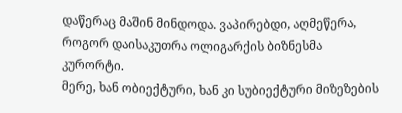დაწერაც მაშინ მინდოდა. ვაპირებდი, აღმეწერა, როგორ დაისაკუთრა ოლიგარქის ბიზნესმა კურორტი.
მერე, ხან ობიექტური, ხან კი სუბიექტური მიზეზების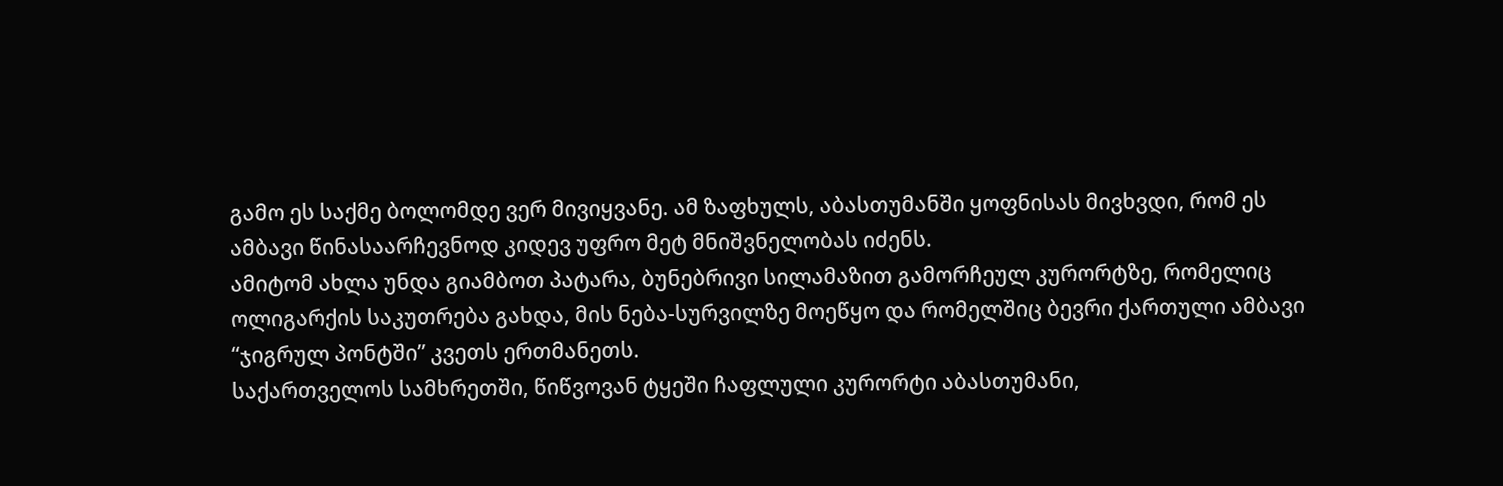გამო ეს საქმე ბოლომდე ვერ მივიყვანე. ამ ზაფხულს, აბასთუმანში ყოფნისას მივხვდი, რომ ეს ამბავი წინასაარჩევნოდ კიდევ უფრო მეტ მნიშვნელობას იძენს.
ამიტომ ახლა უნდა გიამბოთ პატარა, ბუნებრივი სილამაზით გამორჩეულ კურორტზე, რომელიც ოლიგარქის საკუთრება გახდა, მის ნება-სურვილზე მოეწყო და რომელშიც ბევრი ქართული ამბავი “ჯიგრულ პონტში” კვეთს ერთმანეთს.
საქართველოს სამხრეთში, წიწვოვან ტყეში ჩაფლული კურორტი აბასთუმანი,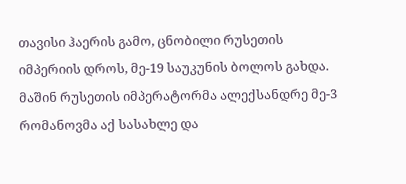თავისი ჰაერის გამო, ცნობილი რუსეთის იმპერიის დროს, მე-19 საუკუნის ბოლოს გახდა. მაშინ რუსეთის იმპერატორმა ალექსანდრე მე-3 რომანოვმა აქ სასახლე და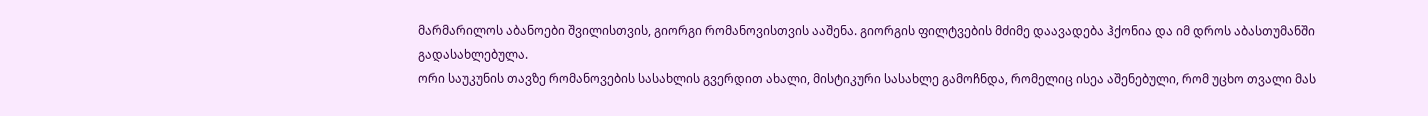მარმარილოს აბანოები შვილისთვის, გიორგი რომანოვისთვის ააშენა. გიორგის ფილტვების მძიმე დაავადება ჰქონია და იმ დროს აბასთუმანში გადასახლებულა.
ორი საუკუნის თავზე რომანოვების სასახლის გვერდით ახალი, მისტიკური სასახლე გამოჩნდა, რომელიც ისეა აშენებული, რომ უცხო თვალი მას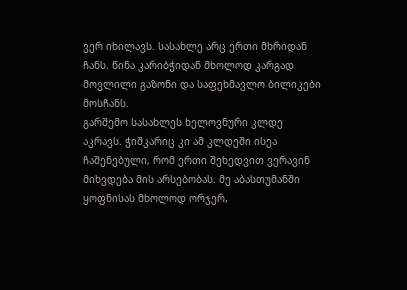ვერ იხილავს. სასახლე არც ერთი მხრიდან ჩანს. წინა კარიბჭიდან მხოლოდ კარგად მოვლილი გაზონი და საფეხმავლო ბილიკები მოსჩანს.
გარშემო სასახლეს ხელოვნური კლდე აკრავს. ჭიშკარიც კი ამ კლდეში ისეა ჩაშენებული, რომ ერთი შეხედვით ვერავინ მიხვდება მის არსებობას. მე აბასთუმანში ყოფნისას მხოლოდ ორჯერ,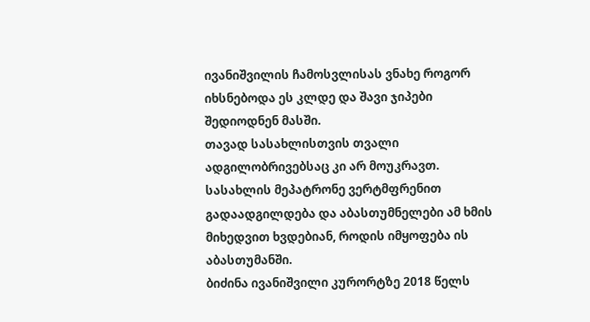ივანიშვილის ჩამოსვლისას ვნახე როგორ იხსნებოდა ეს კლდე და შავი ჯიპები შედიოდნენ მასში.
თავად სასახლისთვის თვალი ადგილობრივებსაც კი არ მოუკრავთ. სასახლის მეპატრონე ვერტმფრენით გადაადგილდება და აბასთუმნელები ამ ხმის მიხედვით ხვდებიან, როდის იმყოფება ის აბასთუმანში.
ბიძინა ივანიშვილი კურორტზე 2018 წელს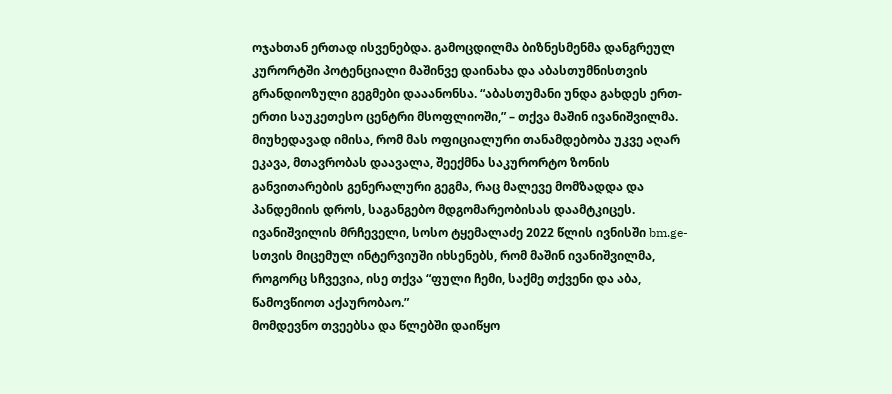ოჯახთან ერთად ისვენებდა. გამოცდილმა ბიზნესმენმა დანგრეულ კურორტში პოტენციალი მაშინვე დაინახა და აბასთუმნისთვის გრანდიოზული გეგმები დააანონსა. “აბასთუმანი უნდა გახდეს ერთ-ერთი საუკეთესო ცენტრი მსოფლიოში,” – თქვა მაშინ ივანიშვილმა.
მიუხედავად იმისა, რომ მას ოფიციალური თანამდებობა უკვე აღარ ეკავა, მთავრობას დაავალა, შეექმნა საკურორტო ზონის განვითარების გენერალური გეგმა, რაც მალევე მომზადდა და პანდემიის დროს, საგანგებო მდგომარეობისას დაამტკიცეს.
ივანიშვილის მრჩეველი, სოსო ტყემალაძე 2022 წლის ივნისში bm.ge-სთვის მიცემულ ინტერვიუში იხსენებს, რომ მაშინ ივანიშვილმა, როგორც სჩვევია, ისე თქვა “ფული ჩემი, საქმე თქვენი და აბა, წამოვწიოთ აქაურობაო.”
მომდევნო თვეებსა და წლებში დაიწყო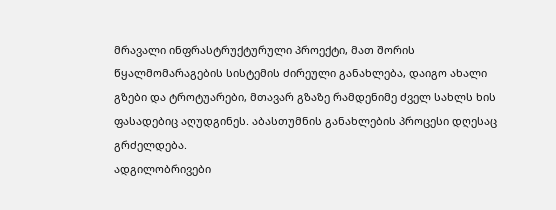მრავალი ინფრასტრუქტურული პროექტი, მათ შორის წყალმომარაგების სისტემის ძირეული განახლება, დაიგო ახალი გზები და ტროტუარები, მთავარ გზაზე რამდენიმე ძველ სახლს ხის ფასადებიც აღუდგინეს. აბასთუმნის განახლების პროცესი დღესაც გრძელდება.
ადგილობრივები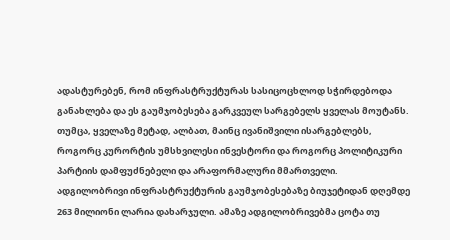ადასტურებენ, რომ ინფრასტრუქტურას სასიცოცხლოდ სჭირდებოდა განახლება და ეს გაუმჯობესება გარკვეულ სარგებელს ყველას მოუტანს. თუმცა, ყველაზე მეტად, ალბათ, მაინც ივანიშვილი ისარგებლებს, როგორც კურორტის უმსხვილესი ინვესტორი და როგორც პოლიტიკური პარტიის დამფუძნებელი და არაფორმალური მმართველი.
ადგილობრივი ინფრასტრუქტურის გაუმჯობესებაზე ბიუჯეტიდან დღემდე 263 მილიონი ლარია დახარჯული. ამაზე ადგილობრივებმა ცოტა თუ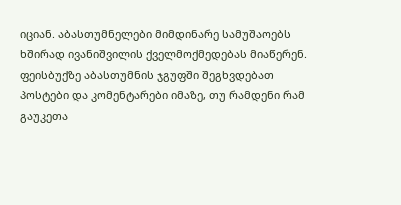იციან. აბასთუმნელები მიმდინარე სამუშაოებს ხშირად ივანიშვილის ქველმოქმედებას მიაწერენ.
ფეისბუქზე აბასთუმნის ჯგუფში შეგხვდებათ პოსტები და კომენტარები იმაზე, თუ რამდენი რამ გაუკეთა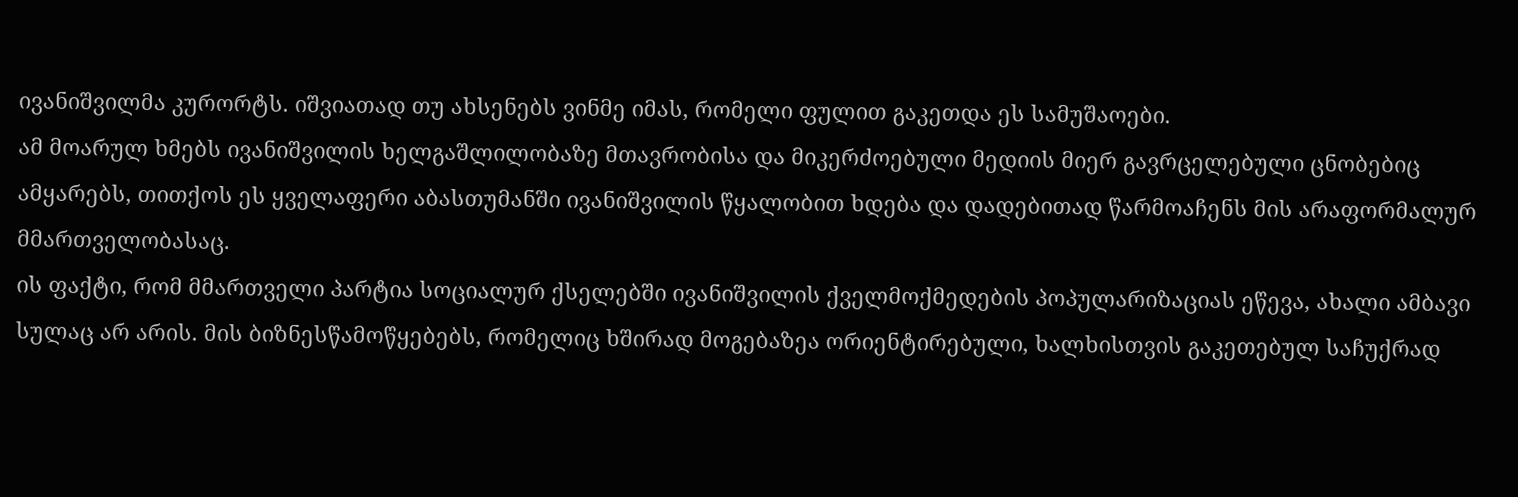ივანიშვილმა კურორტს. იშვიათად თუ ახსენებს ვინმე იმას, რომელი ფულით გაკეთდა ეს სამუშაოები.
ამ მოარულ ხმებს ივანიშვილის ხელგაშლილობაზე მთავრობისა და მიკერძოებული მედიის მიერ გავრცელებული ცნობებიც ამყარებს, თითქოს ეს ყველაფერი აბასთუმანში ივანიშვილის წყალობით ხდება და დადებითად წარმოაჩენს მის არაფორმალურ მმართველობასაც.
ის ფაქტი, რომ მმართველი პარტია სოციალურ ქსელებში ივანიშვილის ქველმოქმედების პოპულარიზაციას ეწევა, ახალი ამბავი სულაც არ არის. მის ბიზნესწამოწყებებს, რომელიც ხშირად მოგებაზეა ორიენტირებული, ხალხისთვის გაკეთებულ საჩუქრად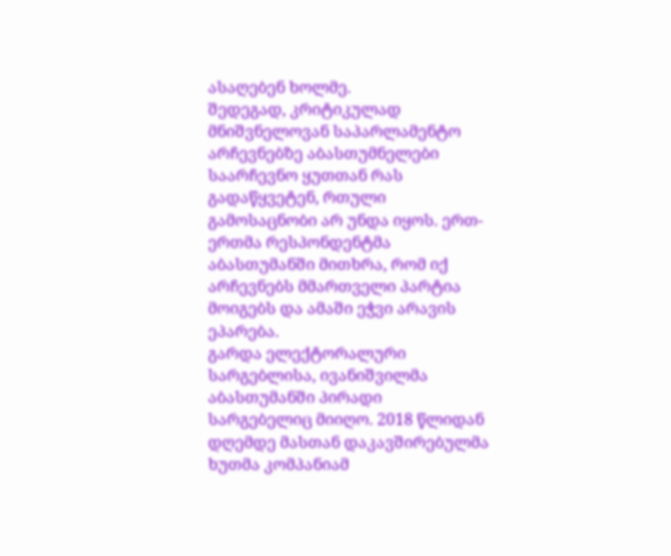ასაღებენ ხოლმე.
შედეგად, კრიტიკულად მნიშვნელოვან საპარლამენტო არჩევნებზე აბასთუმნელები საარჩევნო ყუთთან რას გადაწყვეტენ, რთული გამოსაცნობი არ უნდა იყოს. ერთ-ერთმა რესპონდენტმა აბასთუმანში მითხრა, რომ იქ არჩევნებს მმართველი პარტია მოიგებს და ამაში ეჭვი არავის ეპარება.
გარდა ელექტორალური სარგებლისა, ივანიშვილმა აბასთუმანში პირადი სარგებელიც მიიღო. 2018 წლიდან დღემდე მასთან დაკავშირებულმა ხუთმა კომპანიამ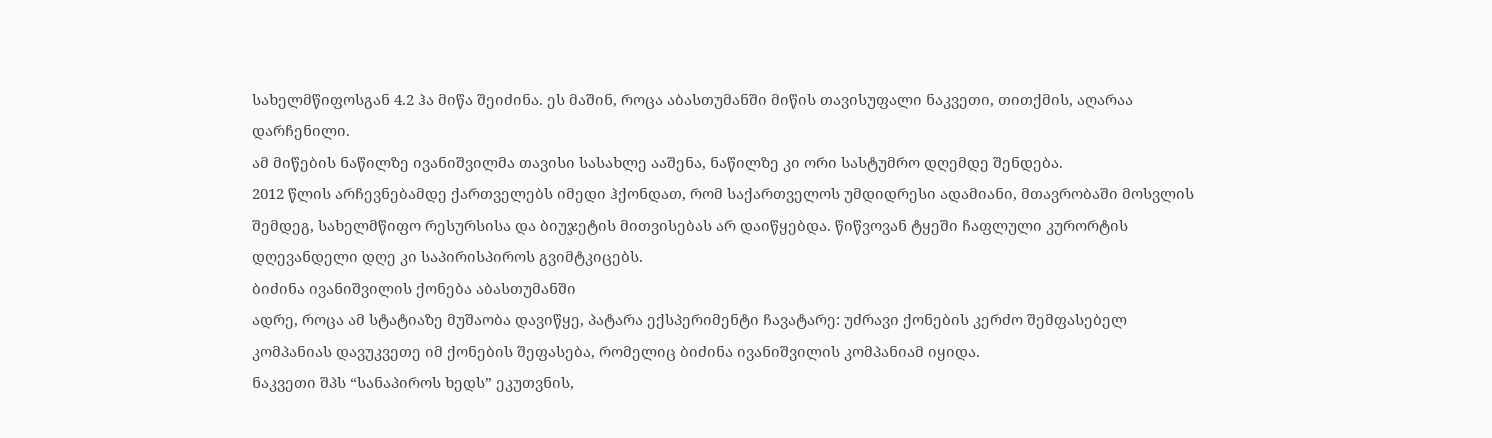სახელმწიფოსგან 4.2 ჰა მიწა შეიძინა. ეს მაშინ, როცა აბასთუმანში მიწის თავისუფალი ნაკვეთი, თითქმის, აღარაა დარჩენილი.
ამ მიწების ნაწილზე ივანიშვილმა თავისი სასახლე ააშენა, ნაწილზე კი ორი სასტუმრო დღემდე შენდება.
2012 წლის არჩევნებამდე ქართველებს იმედი ჰქონდათ, რომ საქართველოს უმდიდრესი ადამიანი, მთავრობაში მოსვლის შემდეგ, სახელმწიფო რესურსისა და ბიუჯეტის მითვისებას არ დაიწყებდა. წიწვოვან ტყეში ჩაფლული კურორტის დღევანდელი დღე კი საპირისპიროს გვიმტკიცებს.
ბიძინა ივანიშვილის ქონება აბასთუმანში
ადრე, როცა ამ სტატიაზე მუშაობა დავიწყე, პატარა ექსპერიმენტი ჩავატარე: უძრავი ქონების კერძო შემფასებელ კომპანიას დავუკვეთე იმ ქონების შეფასება, რომელიც ბიძინა ივანიშვილის კომპანიამ იყიდა.
ნაკვეთი შპს “სანაპიროს ხედს” ეკუთვნის,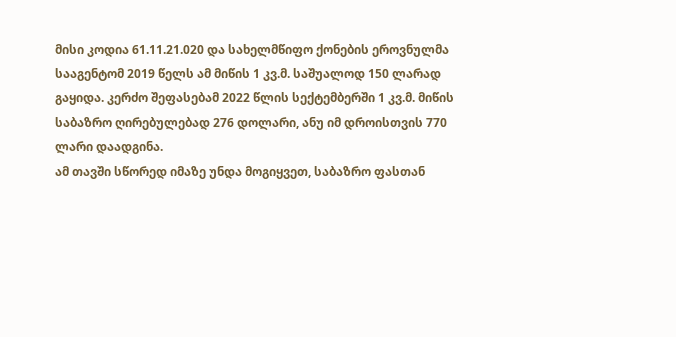მისი კოდია 61.11.21.020 და სახელმწიფო ქონების ეროვნულმა სააგენტომ 2019 წელს ამ მიწის 1 კვ.მ. საშუალოდ 150 ლარად გაყიდა. კერძო შეფასებამ 2022 წლის სექტემბერში 1 კვ.მ. მიწის საბაზრო ღირებულებად 276 დოლარი, ანუ იმ დროისთვის 770 ლარი დაადგინა.
ამ თავში სწორედ იმაზე უნდა მოგიყვეთ, საბაზრო ფასთან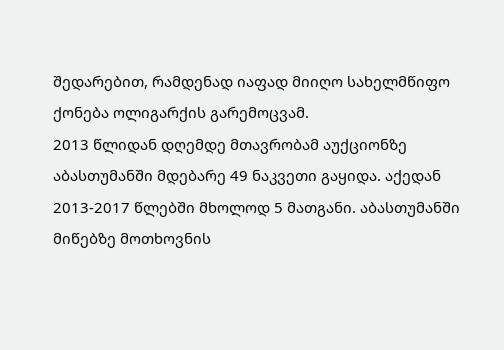შედარებით, რამდენად იაფად მიიღო სახელმწიფო ქონება ოლიგარქის გარემოცვამ.
2013 წლიდან დღემდე მთავრობამ აუქციონზე აბასთუმანში მდებარე 49 ნაკვეთი გაყიდა. აქედან 2013-2017 წლებში მხოლოდ 5 მათგანი. აბასთუმანში მიწებზე მოთხოვნის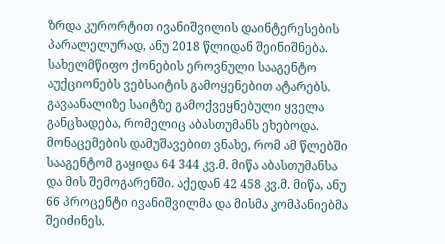ზრდა კურორტით ივანიშვილის დაინტერესების პარალელურად, ანუ 2018 წლიდან შეინიშნება.
სახელმწიფო ქონების ეროვნული სააგენტო აუქციონებს ვებსაიტის გამოყენებით ატარებს. გავაანალიზე საიტზე გამოქვეყნებული ყველა განცხადება, რომელიც აბასთუმანს ეხებოდა.
მონაცემების დამუშავებით ვნახე, რომ ამ წლებში სააგენტომ გაყიდა 64 344 კვ.მ. მიწა აბასთუმანსა და მის შემოგარენში. აქედან 42 458 კვ.მ. მიწა, ანუ 66 პროცენტი ივანიშვილმა და მისმა კომპანიებმა შეიძინეს.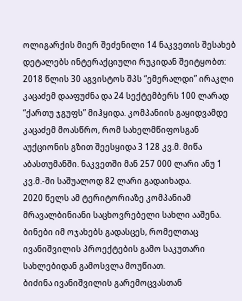ოლიგარქის მიერ შეძენილი 14 ნაკვეთის შესახებ დეტალებს ინტერაქციული რუკიდან შეიტყობთ:
2018 წლის 30 აგვისტოს შპს “ემერალდი” ირაკლი კაცაძემ დააფუძნა და 24 სექტემბერს 100 ლარად “ქართუ ჯგუფს” მიჰყიდა. კომპანიის გაყიდვამდე კაცაძემ მოასწრო, რომ სახელმწიფოსგან აუქციონის გზით შეესყიდა 3 128 კვ.მ. მიწა აბასთუმანში. ნაკვეთში მან 257 000 ლარი ანუ 1 კვ.მ.-ში საშუალოდ 82 ლარი გადაიხადა.
2020 წელს ამ ტერიტორიაზე კომპანიამ მრავალბინიანი საცხოვრებელი სახლი ააშენა. ბინები იმ ოჯახებს გადასცეს, რომელთაც ივანიშვილის პროექტების გამო საკუთარი სახლებიდან გამოსვლა მოუწიათ.
ბიძინა ივანიშვილის გარემოცვასთან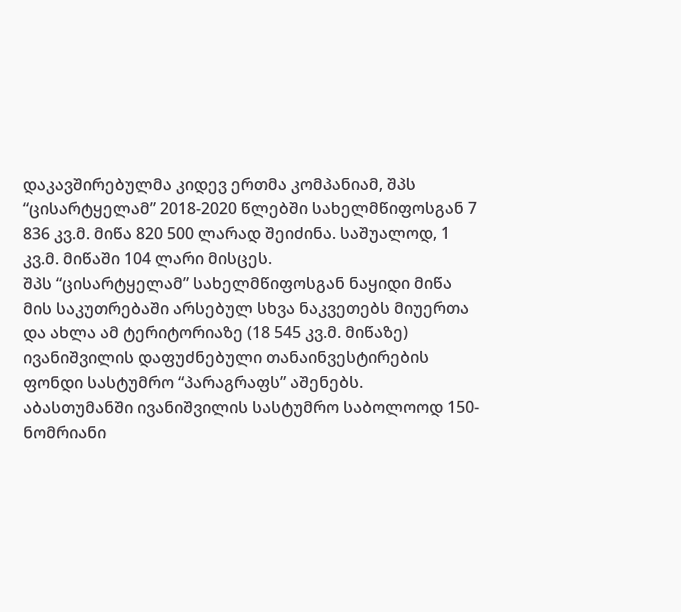დაკავშირებულმა კიდევ ერთმა კომპანიამ, შპს “ცისარტყელამ” 2018-2020 წლებში სახელმწიფოსგან 7 836 კვ.მ. მიწა 820 500 ლარად შეიძინა. საშუალოდ, 1 კვ.მ. მიწაში 104 ლარი მისცეს.
შპს “ცისარტყელამ” სახელმწიფოსგან ნაყიდი მიწა მის საკუთრებაში არსებულ სხვა ნაკვეთებს მიუერთა და ახლა ამ ტერიტორიაზე (18 545 კვ.მ. მიწაზე) ივანიშვილის დაფუძნებული თანაინვესტირების ფონდი სასტუმრო “პარაგრაფს” აშენებს.
აბასთუმანში ივანიშვილის სასტუმრო საბოლოოდ 150-ნომრიანი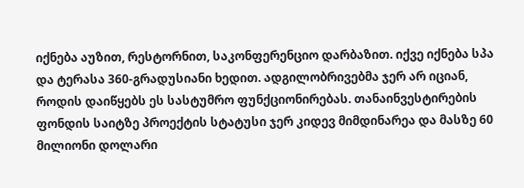იქნება აუზით, რესტორნით, საკონფერენციო დარბაზით. იქვე იქნება სპა და ტერასა 360-გრადუსიანი ხედით. ადგილობრივებმა ჯერ არ იციან, როდის დაიწყებს ეს სასტუმრო ფუნქციონირებას. თანაინვესტირების ფონდის საიტზე პროექტის სტატუსი ჯერ კიდევ მიმდინარეა და მასზე 60 მილიონი დოლარი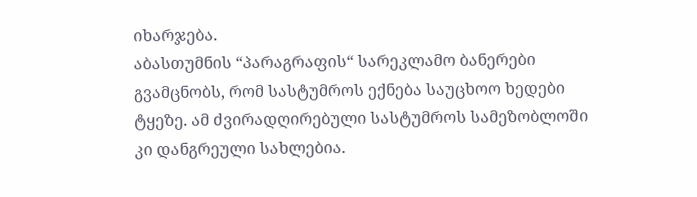იხარჯება.
აბასთუმნის “პარაგრაფის“ სარეკლამო ბანერები გვამცნობს, რომ სასტუმროს ექნება საუცხოო ხედები ტყეზე. ამ ძვირადღირებული სასტუმროს სამეზობლოში კი დანგრეული სახლებია.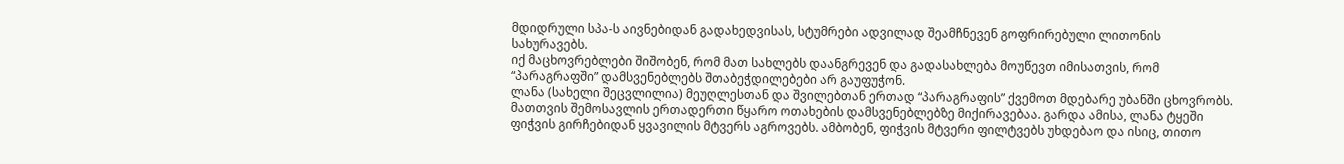მდიდრული სპა-ს აივნებიდან გადახედვისას, სტუმრები ადვილად შეამჩნევენ გოფრირებული ლითონის სახურავებს.
იქ მაცხოვრებლები შიშობენ, რომ მათ სახლებს დაანგრევენ და გადასახლება მოუწევთ იმისათვის, რომ “პარაგრაფში” დამსვენებლებს შთაბეჭდილებები არ გაუფუჭონ.
ლანა (სახელი შეცვლილია) მეუღლესთან და შვილებთან ერთად “პარაგრაფის” ქვემოთ მდებარე უბანში ცხოვრობს. მათთვის შემოსავლის ერთადერთი წყარო ოთახების დამსვენებლებზე მიქირავებაა. გარდა ამისა, ლანა ტყეში ფიჭვის გირჩებიდან ყვავილის მტვერს აგროვებს. ამბობენ, ფიჭვის მტვერი ფილტვებს უხდებაო და ისიც, თითო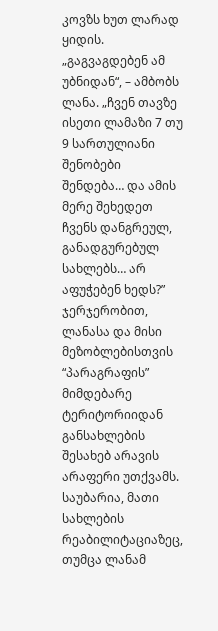კოვზს ხუთ ლარად ყიდის.
„გაგვაგდებენ ამ უბნიდან“, – ამბობს ლანა. „ჩვენ თავზე ისეთი ლამაზი 7 თუ 9 სართულიანი შენობები შენდება… და ამის მერე შეხედეთ ჩვენს დანგრეულ, განადგურებულ სახლებს… არ აფუჭებენ ხედს?”
ჯერჯერობით, ლანასა და მისი მეზობლებისთვის “პარაგრაფის” მიმდებარე ტერიტორიიდან განსახლების შესახებ არავის არაფერი უთქვამს. საუბარია, მათი სახლების რეაბილიტაციაზეც, თუმცა ლანამ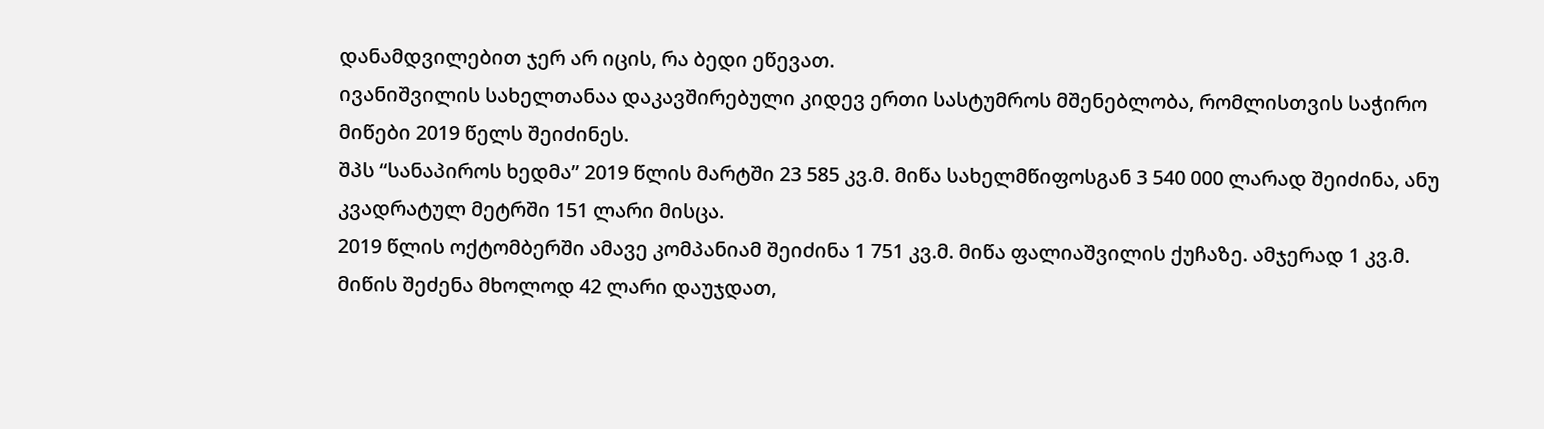დანამდვილებით ჯერ არ იცის, რა ბედი ეწევათ.
ივანიშვილის სახელთანაა დაკავშირებული კიდევ ერთი სასტუმროს მშენებლობა, რომლისთვის საჭირო მიწები 2019 წელს შეიძინეს.
შპს “სანაპიროს ხედმა” 2019 წლის მარტში 23 585 კვ.მ. მიწა სახელმწიფოსგან 3 540 000 ლარად შეიძინა, ანუ კვადრატულ მეტრში 151 ლარი მისცა.
2019 წლის ოქტომბერში ამავე კომპანიამ შეიძინა 1 751 კვ.მ. მიწა ფალიაშვილის ქუჩაზე. ამჯერად 1 კვ.მ. მიწის შეძენა მხოლოდ 42 ლარი დაუჯდათ,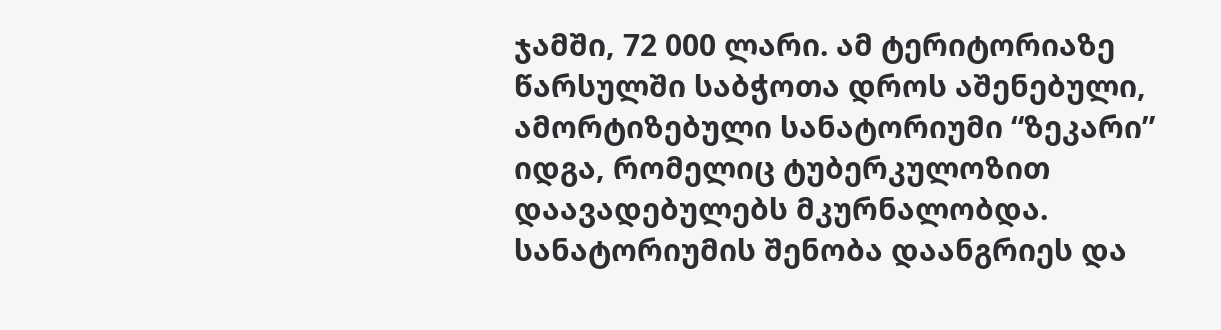ჯამში, 72 000 ლარი. ამ ტერიტორიაზე წარსულში საბჭოთა დროს აშენებული, ამორტიზებული სანატორიუმი “ზეკარი” იდგა, რომელიც ტუბერკულოზით დაავადებულებს მკურნალობდა. სანატორიუმის შენობა დაანგრიეს და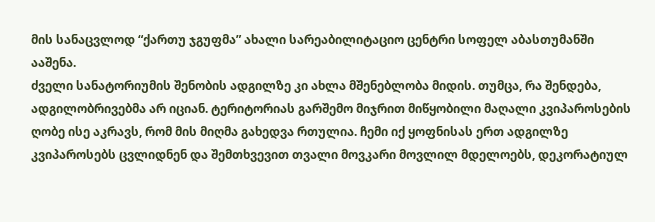მის სანაცვლოდ “ქართუ ჯგუფმა” ახალი სარეაბილიტაციო ცენტრი სოფელ აბასთუმანში ააშენა.
ძველი სანატორიუმის შენობის ადგილზე კი ახლა მშენებლობა მიდის. თუმცა, რა შენდება, ადგილობრივებმა არ იციან. ტერიტორიას გარშემო მიჯრით მიწყობილი მაღალი კვიპაროსების ღობე ისე აკრავს, რომ მის მიღმა გახედვა რთულია. ჩემი იქ ყოფნისას ერთ ადგილზე კვიპაროსებს ცვლიდნენ და შემთხვევით თვალი მოვკარი მოვლილ მდელოებს, დეკორატიულ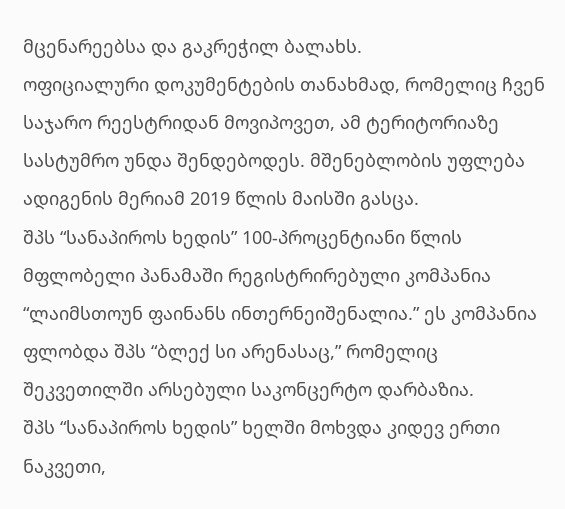მცენარეებსა და გაკრეჭილ ბალახს.
ოფიციალური დოკუმენტების თანახმად, რომელიც ჩვენ საჯარო რეესტრიდან მოვიპოვეთ, ამ ტერიტორიაზე სასტუმრო უნდა შენდებოდეს. მშენებლობის უფლება ადიგენის მერიამ 2019 წლის მაისში გასცა.
შპს “სანაპიროს ხედის” 100-პროცენტიანი წლის მფლობელი პანამაში რეგისტრირებული კომპანია “ლაიმსთოუნ ფაინანს ინთერნეიშენალია.” ეს კომპანია ფლობდა შპს “ბლექ სი არენასაც,” რომელიც შეკვეთილში არსებული საკონცერტო დარბაზია.
შპს “სანაპიროს ხედის” ხელში მოხვდა კიდევ ერთი ნაკვეთი,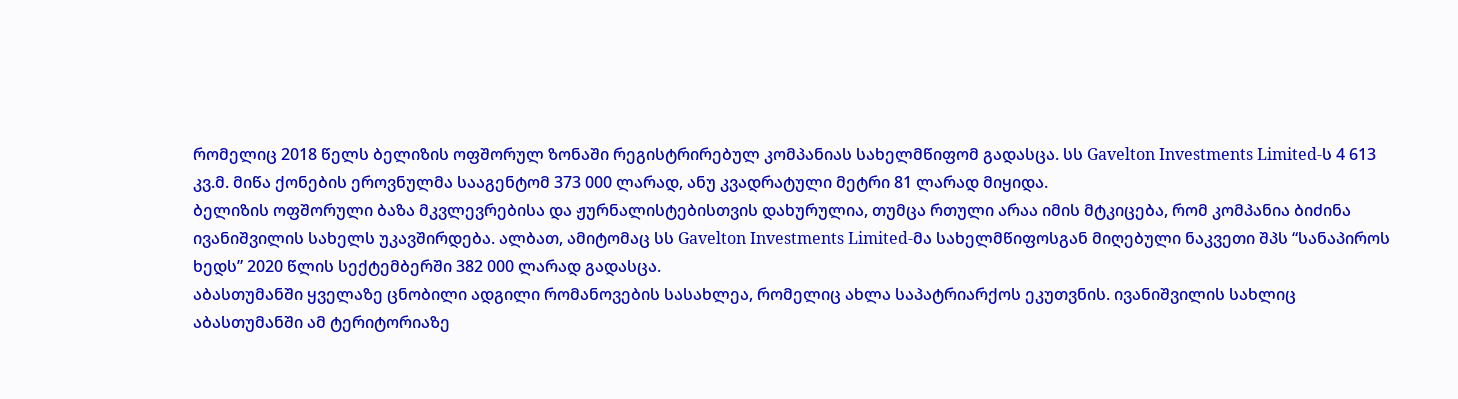რომელიც 2018 წელს ბელიზის ოფშორულ ზონაში რეგისტრირებულ კომპანიას სახელმწიფომ გადასცა. სს Gavelton Investments Limited-ს 4 613 კვ.მ. მიწა ქონების ეროვნულმა სააგენტომ 373 000 ლარად, ანუ კვადრატული მეტრი 81 ლარად მიყიდა.
ბელიზის ოფშორული ბაზა მკვლევრებისა და ჟურნალისტებისთვის დახურულია, თუმცა რთული არაა იმის მტკიცება, რომ კომპანია ბიძინა ივანიშვილის სახელს უკავშირდება. ალბათ, ამიტომაც სს Gavelton Investments Limited-მა სახელმწიფოსგან მიღებული ნაკვეთი შპს “სანაპიროს ხედს” 2020 წლის სექტემბერში 382 000 ლარად გადასცა.
აბასთუმანში ყველაზე ცნობილი ადგილი რომანოვების სასახლეა, რომელიც ახლა საპატრიარქოს ეკუთვნის. ივანიშვილის სახლიც აბასთუმანში ამ ტერიტორიაზე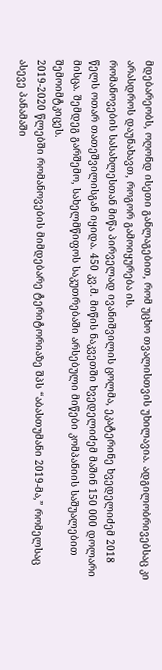მდებარეობს, ოღონდ ისეთი განლაგებით, რომ უცხო თვალისთვის უხილავია. ადგილობრივებსაც კი არასდროს დაუნახავთ, როგორ გამოიყურება ის.
რომანოვების სასახლესთან მიწა პირველად ივანიშვილის ცოლმა, ეკატერინე ხვედელიძემ 2018 წელს ოთარ თათეშვილისგან იყიდა. 450 კვ.მ. მიწის ნაკვეთში ხვედელიძემ მაშინ 150 000 დოლარი მისცა. შემდეგ გარშემო, სახელმწიფოს საკუთრებაში არსებული მიწები კომპანიის საშუალებით შემოიმტკიცეს.
2019-2020 წლებში რომანოვების მიმდებარე ტერიტორიაზე შპს “აბასთუმანი 2019-მა,” რომელსაც ასევე პანამაში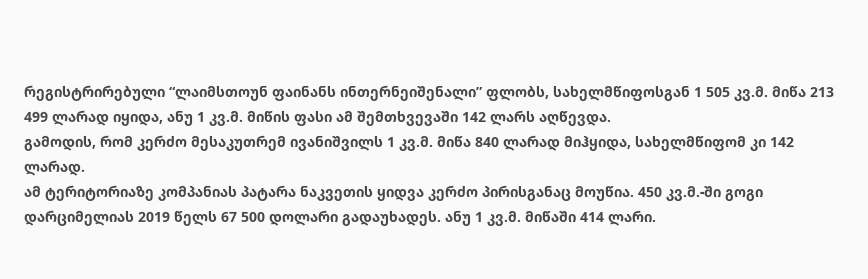რეგისტრირებული “ლაიმსთოუნ ფაინანს ინთერნეიშენალი” ფლობს, სახელმწიფოსგან 1 505 კვ.მ. მიწა 213 499 ლარად იყიდა, ანუ 1 კვ.მ. მიწის ფასი ამ შემთხვევაში 142 ლარს აღწევდა.
გამოდის, რომ კერძო მესაკუთრემ ივანიშვილს 1 კვ.მ. მიწა 840 ლარად მიჰყიდა, სახელმწიფომ კი 142 ლარად.
ამ ტერიტორიაზე კომპანიას პატარა ნაკვეთის ყიდვა კერძო პირისგანაც მოუწია. 450 კვ.მ.-ში გოგი დარციმელიას 2019 წელს 67 500 დოლარი გადაუხადეს. ანუ 1 კვ.მ. მიწაში 414 ლარი.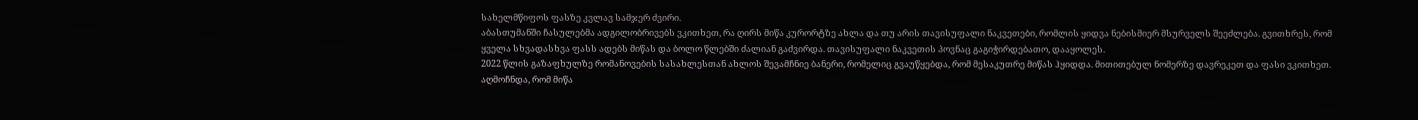სახელმწიფოს ფასზე კვლავ სამჯერ ძვირი.
აბასთუმანში ჩასულებმა ადგილობრივებს ვკითხეთ, რა ღირს მიწა კურორტზე ახლა და თუ არის თავისუფალი ნაკვეთები, რომლის ყიდვა ნებისმიერ მსურველს შეეძლება. გვითხრეს, რომ ყველა სხვადასხვა ფასს ადებს მიწას და ბოლო წლებში ძალიან გაძვირდა. თავისუფალი ნაკვეთის პოვნაც გაგიჭირდებათო, დააყოლეს.
2022 წლის გაზაფხულზე რომანოვების სასახლესთან ახლოს შევამჩნიე ბანერი, რომელიც გვაუწყებდა, რომ მესაკუთრე მიწას ჰყიდდა. მითითებულ ნომერზე დავრეკეთ და ფასი ვკითხეთ. აღმოჩნდა, რომ მიწა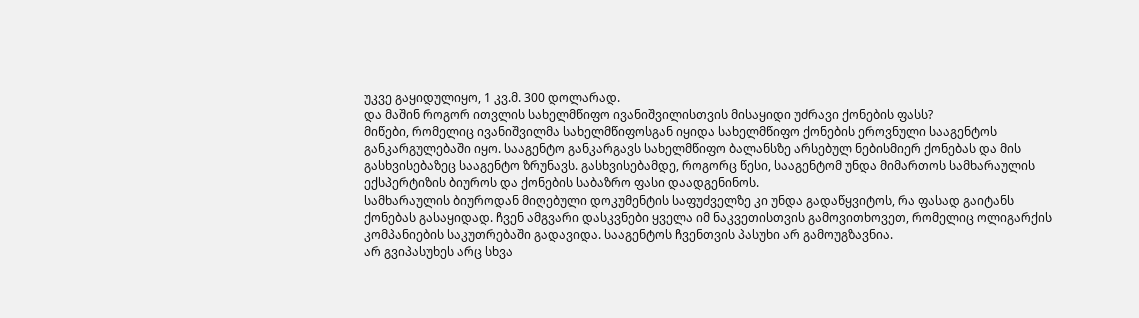უკვე გაყიდულიყო, 1 კვ.მ. 300 დოლარად.
და მაშინ როგორ ითვლის სახელმწიფო ივანიშვილისთვის მისაყიდი უძრავი ქონების ფასს?
მიწები, რომელიც ივანიშვილმა სახელმწიფოსგან იყიდა სახელმწიფო ქონების ეროვნული სააგენტოს განკარგულებაში იყო. სააგენტო განკარგავს სახელმწიფო ბალანსზე არსებულ ნებისმიერ ქონებას და მის გასხვისებაზეც სააგენტო ზრუნავს. გასხვისებამდე, როგორც წესი, სააგენტომ უნდა მიმართოს სამხარაულის ექსპერტიზის ბიუროს და ქონების საბაზრო ფასი დაადგენინოს.
სამხარაულის ბიუროდან მიღებული დოკუმენტის საფუძველზე კი უნდა გადაწყვიტოს, რა ფასად გაიტანს ქონებას გასაყიდად. ჩვენ ამგვარი დასკვნები ყველა იმ ნაკვეთისთვის გამოვითხოვეთ, რომელიც ოლიგარქის კომპანიების საკუთრებაში გადავიდა. სააგენტოს ჩვენთვის პასუხი არ გამოუგზავნია.
არ გვიპასუხეს არც სხვა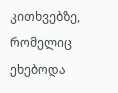კითხვებზე, რომელიც ეხებოდა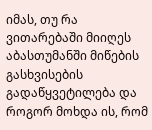იმას, თუ რა ვითარებაში მიიღეს აბასთუმანში მიწების გასხვისების გადაწყვეტილება და როგორ მოხდა ის, რომ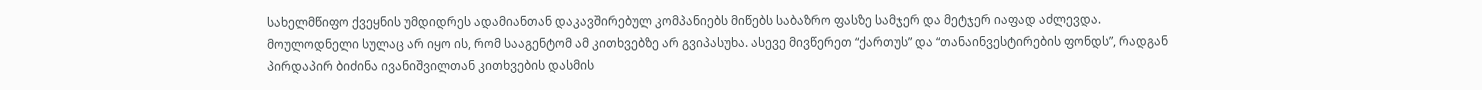სახელმწიფო ქვეყნის უმდიდრეს ადამიანთან დაკავშირებულ კომპანიებს მიწებს საბაზრო ფასზე სამჯერ და მეტჯერ იაფად აძლევდა.
მოულოდნელი სულაც არ იყო ის, რომ სააგენტომ ამ კითხვებზე არ გვიპასუხა. ასევე მივწერეთ “ქართუს” და “თანაინვესტირების ფონდს”, რადგან პირდაპირ ბიძინა ივანიშვილთან კითხვების დასმის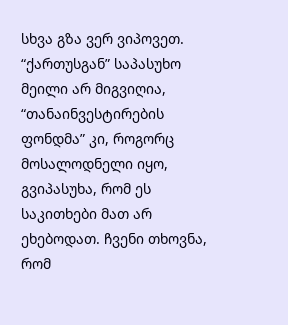სხვა გზა ვერ ვიპოვეთ. “ქართუსგან” საპასუხო მეილი არ მიგვიღია, “თანაინვესტირების ფონდმა” კი, როგორც მოსალოდნელი იყო, გვიპასუხა, რომ ეს საკითხები მათ არ ეხებოდათ. ჩვენი თხოვნა, რომ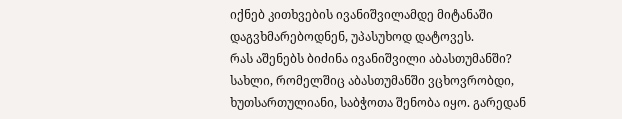იქნებ კითხვების ივანიშვილამდე მიტანაში დაგვხმარებოდნენ, უპასუხოდ დატოვეს.
რას აშენებს ბიძინა ივანიშვილი აბასთუმანში?
სახლი, რომელშიც აბასთუმანში ვცხოვრობდი, ხუთსართულიანი, საბჭოთა შენობა იყო. გარედან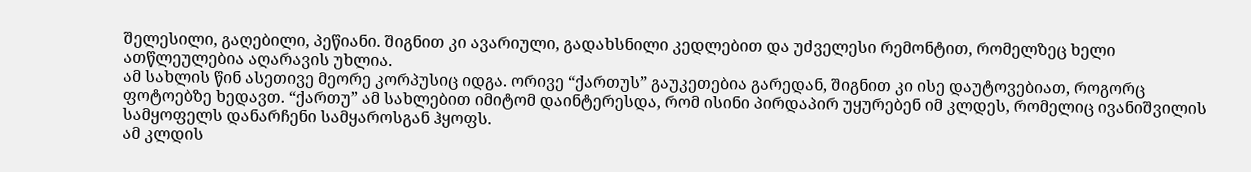შელესილი, გაღებილი, პეწიანი. შიგნით კი ავარიული, გადახსნილი კედლებით და უძველესი რემონტით, რომელზეც ხელი ათწლეულებია აღარავის უხლია.
ამ სახლის წინ ასეთივე მეორე კორპუსიც იდგა. ორივე “ქართუს” გაუკეთებია გარედან, შიგნით კი ისე დაუტოვებიათ, როგორც ფოტოებზე ხედავთ. “ქართუ” ამ სახლებით იმიტომ დაინტერესდა, რომ ისინი პირდაპირ უყურებენ იმ კლდეს, რომელიც ივანიშვილის სამყოფელს დანარჩენი სამყაროსგან ჰყოფს.
ამ კლდის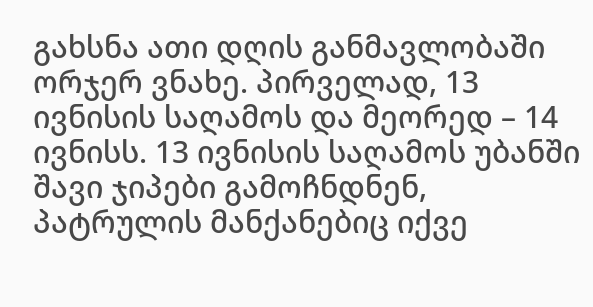გახსნა ათი დღის განმავლობაში ორჯერ ვნახე. პირველად, 13 ივნისის საღამოს და მეორედ – 14 ივნისს. 13 ივნისის საღამოს უბანში შავი ჯიპები გამოჩნდნენ, პატრულის მანქანებიც იქვე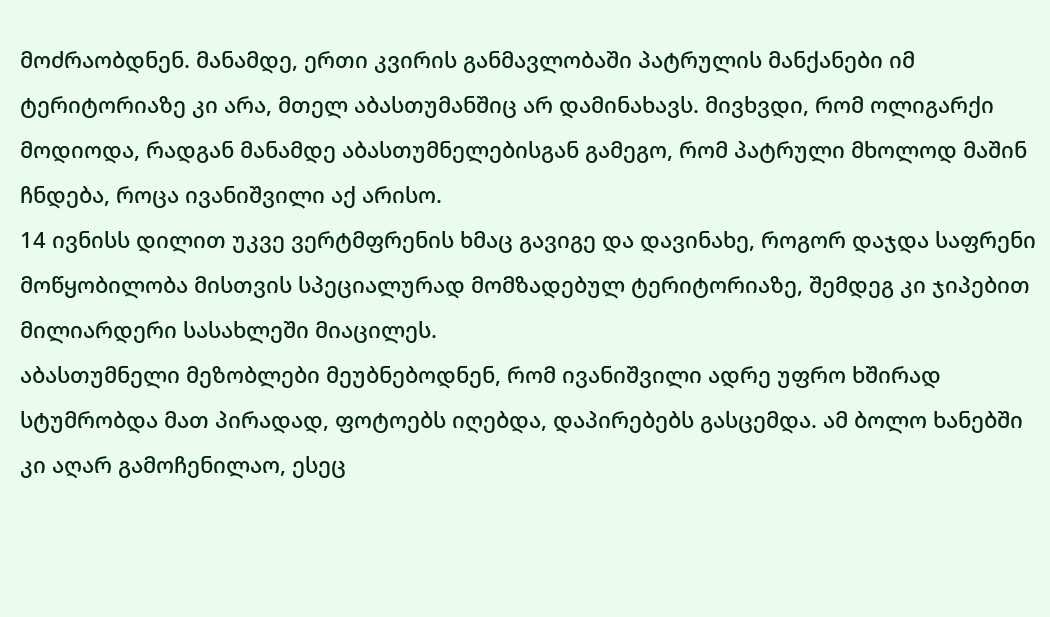მოძრაობდნენ. მანამდე, ერთი კვირის განმავლობაში პატრულის მანქანები იმ ტერიტორიაზე კი არა, მთელ აბასთუმანშიც არ დამინახავს. მივხვდი, რომ ოლიგარქი მოდიოდა, რადგან მანამდე აბასთუმნელებისგან გამეგო, რომ პატრული მხოლოდ მაშინ ჩნდება, როცა ივანიშვილი აქ არისო.
14 ივნისს დილით უკვე ვერტმფრენის ხმაც გავიგე და დავინახე, როგორ დაჯდა საფრენი მოწყობილობა მისთვის სპეციალურად მომზადებულ ტერიტორიაზე, შემდეგ კი ჯიპებით მილიარდერი სასახლეში მიაცილეს.
აბასთუმნელი მეზობლები მეუბნებოდნენ, რომ ივანიშვილი ადრე უფრო ხშირად სტუმრობდა მათ პირადად, ფოტოებს იღებდა, დაპირებებს გასცემდა. ამ ბოლო ხანებში კი აღარ გამოჩენილაო, ესეც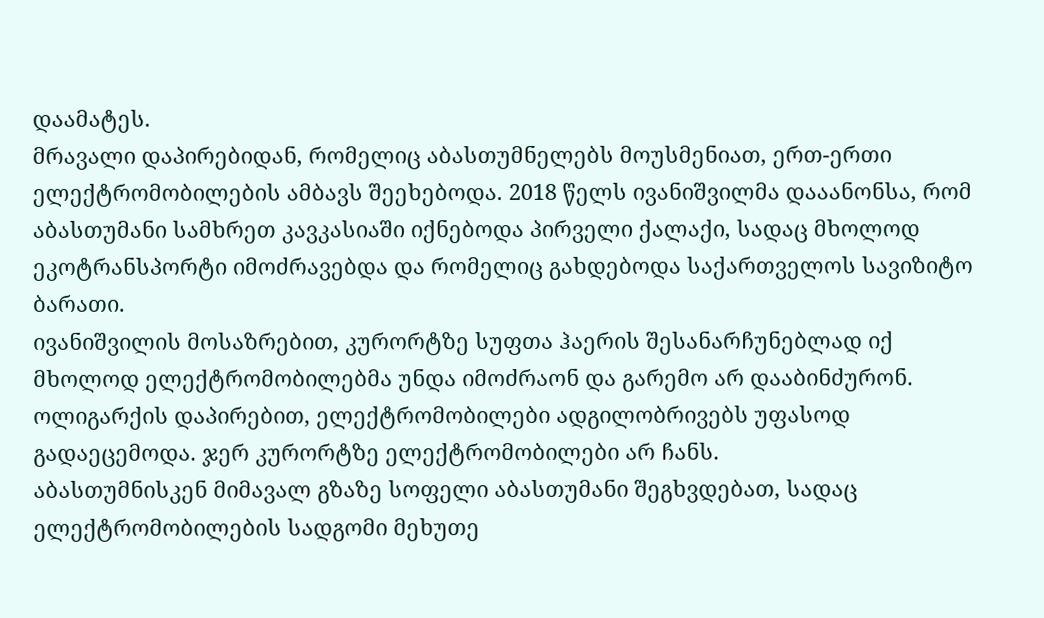დაამატეს.
მრავალი დაპირებიდან, რომელიც აბასთუმნელებს მოუსმენიათ, ერთ-ერთი ელექტრომობილების ამბავს შეეხებოდა. 2018 წელს ივანიშვილმა დააანონსა, რომ აბასთუმანი სამხრეთ კავკასიაში იქნებოდა პირველი ქალაქი, სადაც მხოლოდ ეკოტრანსპორტი იმოძრავებდა და რომელიც გახდებოდა საქართველოს სავიზიტო ბარათი.
ივანიშვილის მოსაზრებით, კურორტზე სუფთა ჰაერის შესანარჩუნებლად იქ მხოლოდ ელექტრომობილებმა უნდა იმოძრაონ და გარემო არ დააბინძურონ. ოლიგარქის დაპირებით, ელექტრომობილები ადგილობრივებს უფასოდ გადაეცემოდა. ჯერ კურორტზე ელექტრომობილები არ ჩანს.
აბასთუმნისკენ მიმავალ გზაზე სოფელი აბასთუმანი შეგხვდებათ, სადაც ელექტრომობილების სადგომი მეხუთე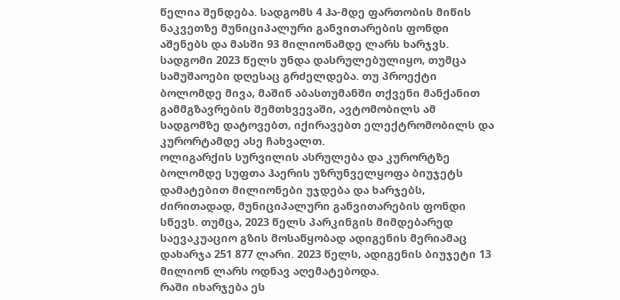წელია შენდება. სადგომს 4 ჰა-მდე ფართობის მიწის ნაკვეთზე მუნიციპალური განვითარების ფონდი აშენებს და მასში 93 მილიონამდე ლარს ხარჯვს.
სადგომი 2023 წელს უნდა დასრულებულიყო, თუმცა სამუშაოები დღესაც გრძელდება. თუ პროექტი ბოლომდე მივა, მაშინ აბასთუმანში თქვენი მანქანით გამმგზავრების შემთხვევაში, ავტომობილს ამ სადგომზე დატოვებთ, იქირავებთ ელექტრომობილს და კურორტამდე ასე ჩახვალთ.
ოლიგარქის სურვილის ასრულება და კურორტზე ბოლომდე სუფთა ჰაერის უზრუნველყოფა ბიუჯეტს დამატებით მილიონები უჯდება და ხარჯებს, ძირითადად, მუნიციპალური განვითარების ფონდი სწევს. თუმცა, 2023 წელს პარკინგის მიმდებარედ საევაკუაციო გზის მოსაწყობად ადიგენის მერიამაც დახარჯა 251 877 ლარი. 2023 წელს, ადიგენის ბიუჯეტი 13 მილიონ ლარს ოდნავ აღემატებოდა.
რაში იხარჯება ეს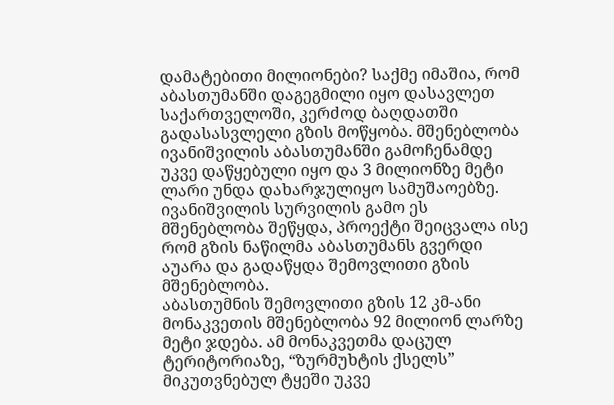დამატებითი მილიონები? საქმე იმაშია, რომ აბასთუმანში დაგეგმილი იყო დასავლეთ საქართველოში, კერძოდ ბაღდათში გადასასვლელი გზის მოწყობა. მშენებლობა ივანიშვილის აბასთუმანში გამოჩენამდე უკვე დაწყებული იყო და 3 მილიონზე მეტი ლარი უნდა დახარჯულიყო სამუშაოებზე.
ივანიშვილის სურვილის გამო ეს მშენებლობა შეწყდა, პროექტი შეიცვალა ისე რომ გზის ნაწილმა აბასთუმანს გვერდი აუარა და გადაწყდა შემოვლითი გზის მშენებლობა.
აბასთუმნის შემოვლითი გზის 12 კმ-ანი მონაკვეთის მშენებლობა 92 მილიონ ლარზე მეტი ჯდება. ამ მონაკვეთმა დაცულ ტერიტორიაზე, “ზურმუხტის ქსელს” მიკუთვნებულ ტყეში უკვე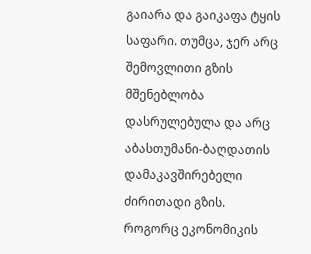გაიარა და გაიკაფა ტყის საფარი. თუმცა, ჯერ არც შემოვლითი გზის მშენებლობა დასრულებულა და არც აბასთუმანი-ბაღდათის დამაკავშირებელი ძირითადი გზის.
როგორც ეკონომიკის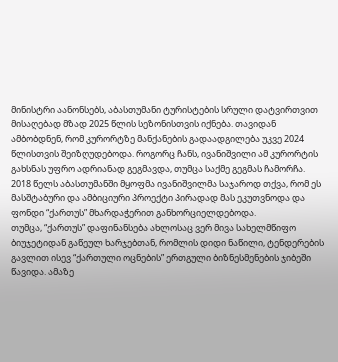მინისტრი აანონსებს, აბასთუმანი ტურისტების სრული დატვირთვით მისაღებად მზად 2025 წლის სეზონისთვის იქნება. თავიდან ამბობდნენ, რომ კურორტზე მანქანების გადაადგილება უკვე 2024 წლისთვის შეიზღუდებოდა. როგორც ჩანს, ივანიშვილი ამ კურორტის გახსნას უფრო ადრიანად გეგმავდა, თუმცა საქმე გეგმას ჩამორჩა.
2018 წელს აბასთუმანში მყოფმა ივანიშვილმა საჯაროდ თქვა, რომ ეს მასშტაბური და ამბიციური პროექტი პირადად მას ეკუთვნოდა და ფონდი “ქართუს” მხარდაჭერით განხორციელდებოდა.
თუმცა, “ქართუს” დაფინანსება ახლოსაც ვერ მივა სახელმწიფო ბიუჯეტიდან გაწეულ ხარჯებთან, რომლის დიდი ნაწილი, ტენდერების გავლით ისევ “ქართული ოცნების” ერთგული ბიზნესმენების ჯიბეში წავიდა. ამაზე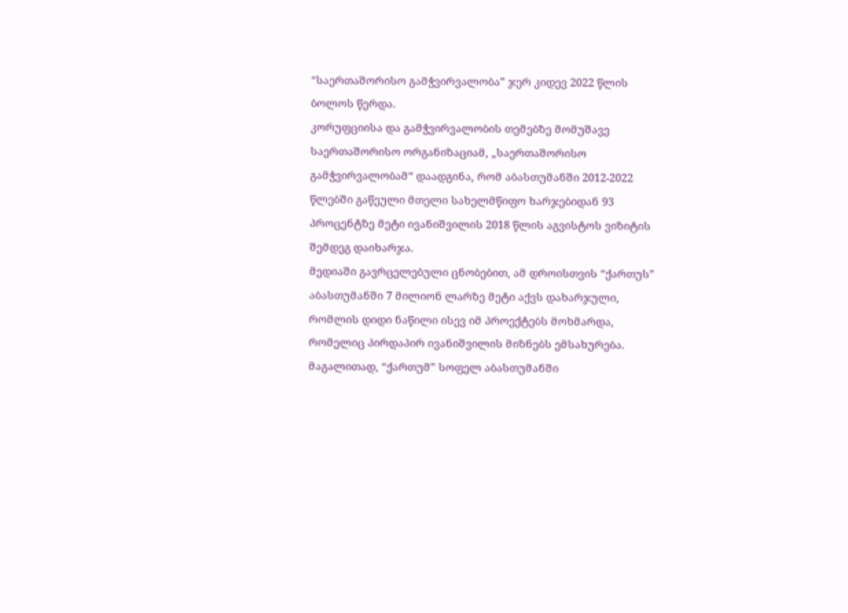“საერთაშორისო გამჭვირვალობა” ჯერ კიდევ 2022 წლის ბოლოს წერდა.
კორუფციისა და გამჭვირვალობის თემებზე მომუშავე საერთაშორისო ორგანიზაციამ, „საერთაშორისო გამჭვირვალობამ“ დაადგინა, რომ აბასთუმანში 2012-2022 წლებში გაწეული მთელი სახელმწიფო ხარჯებიდან 93 პროცენტზე მეტი ივანიშვილის 2018 წლის აგვისტოს ვიზიტის შემდეგ დაიხარჯა.
მედიაში გავრცელებული ცნობებით, ამ დროისთვის “ქართუს” აბასთუმანში 7 მილიონ ლარზე მეტი აქვს დახარჯული, რომლის დიდი ნაწილი ისევ იმ პროექტებს მოხმარდა, რომელიც პირდაპირ ივანიშვილის მიზნებს ემსახურება.
მაგალითად, “ქართუმ” სოფელ აბასთუმანში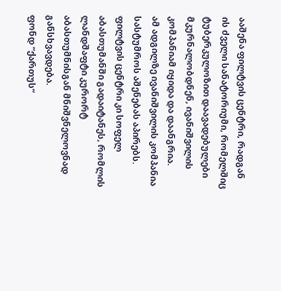ააშენა ფილტვის ცენტრი, რადგან ის ძველი სანატორიუმი, რომელშიც ტუბერკულოზით დაავადებულები მკურნალობდნენ, ივანიშვილის კომპანიამ იყიდა და დაანგრია.
ამ ადგილზე ივანიშვილის კომპანია სასტუმროს აშენებას აპირებს. ფილტვის ცენტრი კი სოფელ აბასთუმანში გადაიტანეს, რომლის ლანდშაფტი კურორტ აბასთუმნისგან მნიშვნელოვნად განსხვავდება.
ფონდ “ქართუს”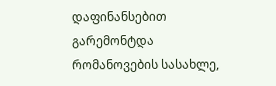დაფინანსებით გარემონტდა რომანოვების სასახლე,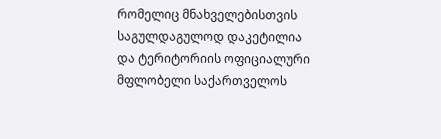რომელიც მნახველებისთვის საგულდაგულოდ დაკეტილია და ტერიტორიის ოფიციალური მფლობელი საქართველოს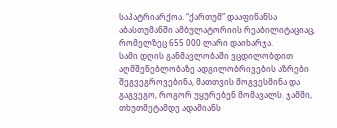საპატრიარქოა. “ქართუმ” დააფინანსა აბასთუმანში ამბულატორიის რეაბილიტაციაც, რომელზეც 655 000 ლარი დაიხარჯა.
სამი დღის განმავლობაში ვცდილობდით აღმშენებლობაზე ადგილობრივების აზრები შეგვეგროვებინა, მათთვის მოგვესმინა და გაგვეგო, როგორ უყურებენ მომავალს. ჯამში, თხუთმეტამდე ადამიანს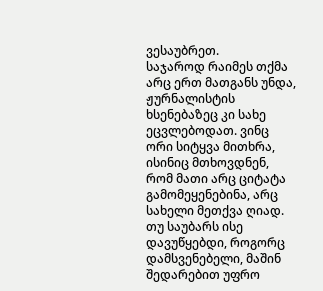ვესაუბრეთ.
საჯაროდ რაიმეს თქმა არც ერთ მათგანს უნდა, ჟურნალისტის ხსენებაზეც კი სახე ეცვლებოდათ. ვინც ორი სიტყვა მითხრა, ისინიც მთხოვდნენ, რომ მათი არც ციტატა გამომეყენებინა, არც სახელი მეთქვა ღიად.
თუ საუბარს ისე დავუწყებდი, როგორც დამსვენებელი, მაშინ შედარებით უფრო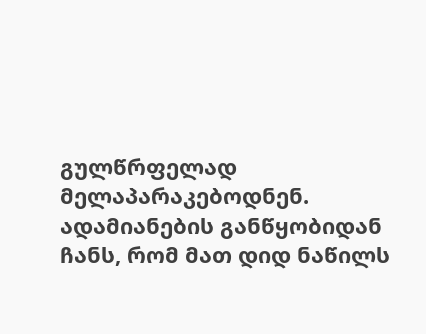გულწრფელად მელაპარაკებოდნენ. ადამიანების განწყობიდან ჩანს, რომ მათ დიდ ნაწილს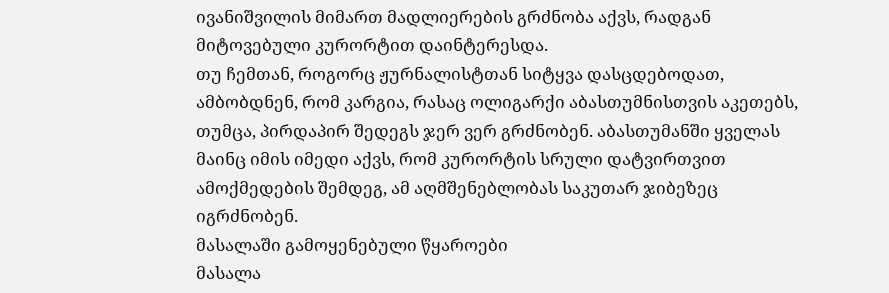ივანიშვილის მიმართ მადლიერების გრძნობა აქვს, რადგან მიტოვებული კურორტით დაინტერესდა.
თუ ჩემთან, როგორც ჟურნალისტთან სიტყვა დასცდებოდათ, ამბობდნენ, რომ კარგია, რასაც ოლიგარქი აბასთუმნისთვის აკეთებს, თუმცა, პირდაპირ შედეგს ჯერ ვერ გრძნობენ. აბასთუმანში ყველას მაინც იმის იმედი აქვს, რომ კურორტის სრული დატვირთვით ამოქმედების შემდეგ, ამ აღმშენებლობას საკუთარ ჯიბეზეც იგრძნობენ.
მასალაში გამოყენებული წყაროები
მასალა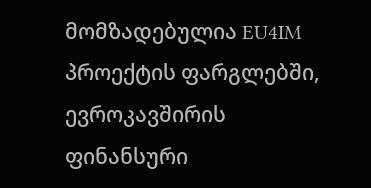მომზადებულია EU4IM პროექტის ფარგლებში, ევროკავშირის ფინანსური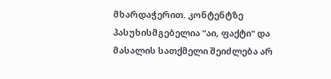მხარდაჭერით. კონტენტზე პასუხისმგებელია "აი, ფაქტი" და მასალის სათქმელი შეიძლება არ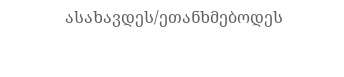ასახავდეს/ეთანხმებოდეს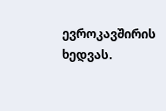ევროკავშირის ხედვას.